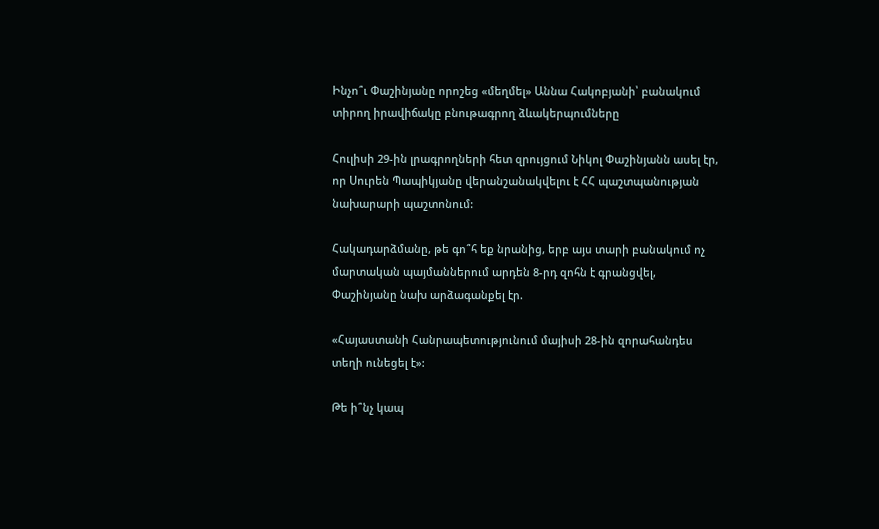Ինչո՞ւ Փաշինյանը որոշեց «մեղմել» Աննա Հակոբյանի՝ բանակում տիրող իրավիճակը բնութագրող ձևակերպումները

Հուլիսի 29-ին լրագրողների հետ զրույցում Նիկոլ Փաշինյանն ասել էր, որ Սուրեն Պապիկյանը վերանշանակվելու է ՀՀ պաշտպանության նախարարի պաշտոնում:

Հակադարձմանը, թե գո՞հ եք նրանից, երբ այս տարի բանակում ոչ մարտական պայմաններում արդեն 8-րդ զոհն է գրանցվել, Փաշինյանը նախ արձագանքել էր.

«Հայաստանի Հանրապետությունում մայիսի 28-ին զորահանդես տեղի ունեցել է»:

Թե ի՞նչ կապ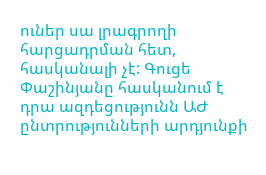ուներ սա լրագրողի հարցադրման հետ, հասկանալի չէ: Գուցե Փաշինյանը հասկանում է դրա ազդեցությունն ԱԺ ընտրությունների արդյունքի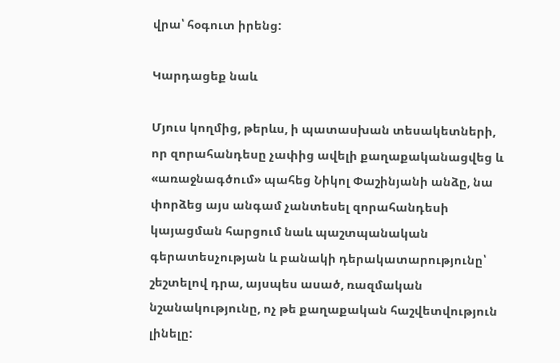վրա՝ հօգուտ իրենց:

Կարդացեք նաև

Մյուս կողմից, թերևս, ի պատասխան տեսակետների, որ զորահանդեսը չափից ավելի քաղաքականացվեց և «առաջնագծում» պահեց Նիկոլ Փաշինյանի անձը, նա փորձեց այս անգամ չանտեսել զորահանդեսի կայացման հարցում նաև պաշտպանական գերատեսչության և բանակի դերակատարությունը՝ շեշտելով դրա, այսպես ասած, ռազմական նշանակությունը, ոչ թե քաղաքական հաշվետվություն լինելը: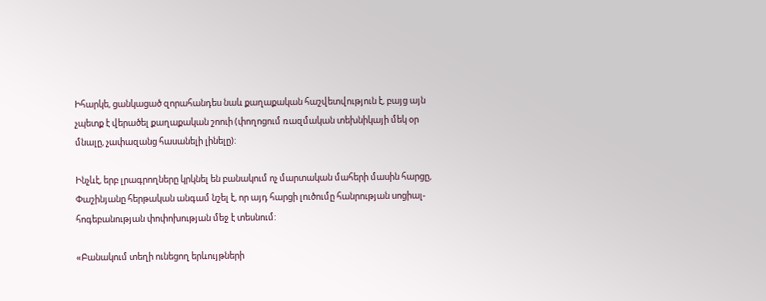Իհարկե, ցանկացած զորահանդես նաև քաղաքական հաշվետվություն է, բայց այն չպետք է վերածել քաղաքական շոուի (փողոցում ռազմական տեխնիկայի մեկ օր մնալը, չափազանց հասանելի լինելը):

Ինչևէ, երբ լրագրողները կրկնել են բանակում ոչ մարտական մահերի մասին հարցը, Փաշինյանը հերթական անգամ նշել է, որ այդ հարցի լուծումը հանրության սոցիալ-հոգեբանության փոփոխության մեջ է տեսնում:

«Բանակում տեղի ունեցող երևույթների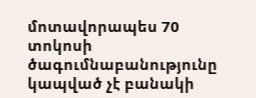մոտավորապես 70 տոկոսի ծագումնաբանությունը կապված չէ բանակի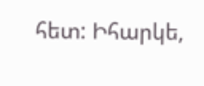հետ: Իհարկե,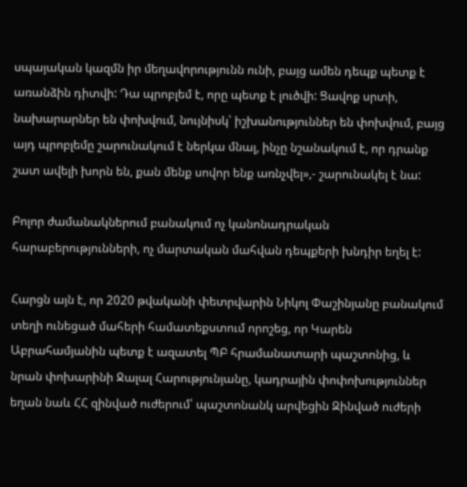սպայական կազմն իր մեղավորությունն ունի, բայց ամեն դեպք պետք է առանձին դիտվի: Դա պրոբլեմ է, որը պետք է լուծվի: Ցավոք սրտի, նախարարներ են փոխվում, նույնիսկ՝ իշխանություններ են փոխվում, բայց այդ պրոբլեմը շարունակում է ներկա մնալ, ինչը նշանակում է, որ դրանք շատ ավելի խորն են, քան մենք սովոր ենք առնչվել»,- շարունակել է նա:

Բոլոր ժամանակներում բանակում ոչ կանոնադրական հարաբերությունների, ոչ մարտական մահվան դեպքերի խնդիր եղել է:

Հարցն այն է, որ 2020 թվականի փետրվարին Նիկոլ Փաշինյանը բանակում տեղի ունեցած մահերի համատեքստում որոշեց, որ Կարեն Աբրահամյանին պետք է ազատել ՊԲ հրամանատարի պաշտոնից, և նրան փոխարինի Ջալալ Հարությունյանը, կադրային փոփոխություններ եղան նաև ՀՀ զինված ուժերում՝ պաշտոնանկ արվեցին Զինված ուժերի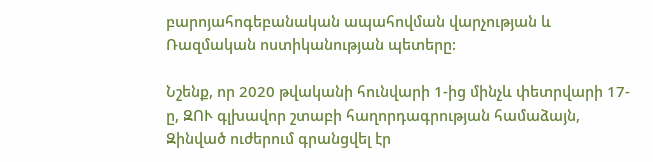բարոյահոգեբանական ապահովման վարչության և Ռազմական ոստիկանության պետերը:

Նշենք, որ 2020 թվականի հունվարի 1-ից մինչև փետրվարի 17-ը, ԶՈՒ գլխավոր շտաբի հաղորդագրության համաձայն, Զինված ուժերում գրանցվել էր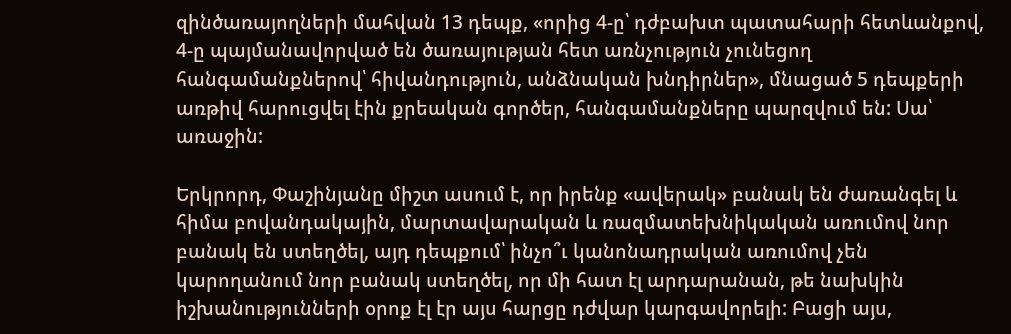զինծառայողների մահվան 13 դեպք, «որից 4-ը՝ դժբախտ պատահարի հետևանքով, 4-ը պայմանավորված են ծառայության հետ առնչություն չունեցող հանգամանքներով՝ հիվանդություն, անձնական խնդիրներ», մնացած 5 դեպքերի առթիվ հարուցվել էին քրեական գործեր, հանգամանքները պարզվում են: Սա՝ առաջին:

Երկրորդ, Փաշինյանը միշտ ասում է, որ իրենք «ավերակ» բանակ են ժառանգել և հիմա բովանդակային, մարտավարական և ռազմատեխնիկական առումով նոր բանակ են ստեղծել, այդ դեպքում՝ ինչո՞ւ կանոնադրական առումով չեն կարողանում նոր բանակ ստեղծել, որ մի հատ էլ արդարանան, թե նախկին իշխանությունների օրոք էլ էր այս հարցը դժվար կարգավորելի: Բացի այս,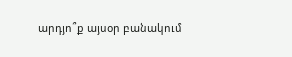արդյո՞ք այսօր բանակում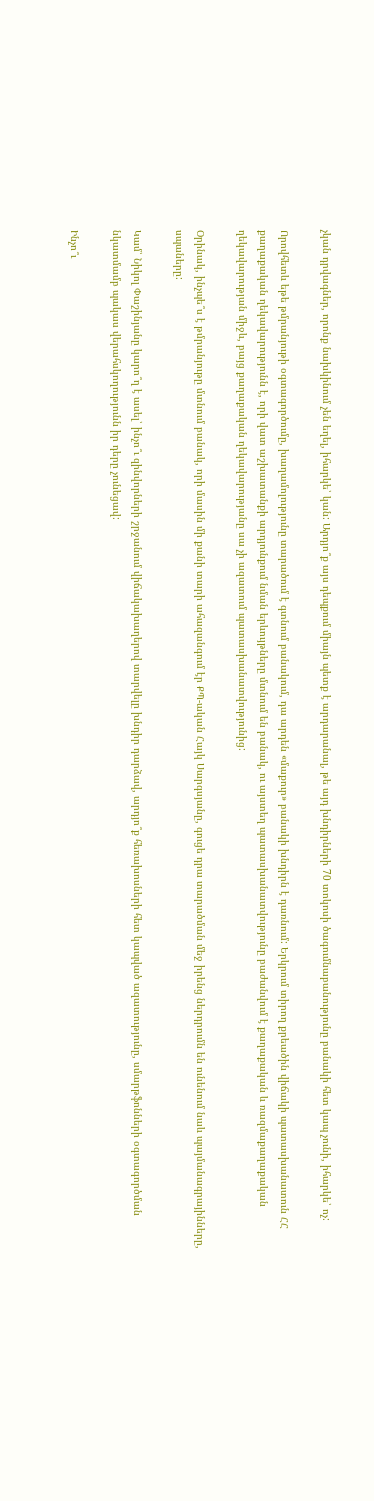չկան դրվագներ, որոնք նախկինում չեն եղել, իհարկե՝ կան: Արդյո՞ք այս դեպքում միայն պետք է արդարանալ, թե այդ խնդիրների 70 տոկոսի ծագումնաբանությունը բանակի հետ կապ չունի, իհարկե՝ ոչ:

Որովհետև եթե թմրանյութի օգտագործումը, խաղամոլությունը տարածում է գտնում բանակում, դա արդեն «մաքուր» բանակի խնդիրն է դառնում: Երկրում տիրող քրեածին վիճակի պատասխանատուն ՀՀ քաղաքական ղեկավարությունն է, որի վատ աշխատանքի արդյունքում նման երևույթները մտնում են բանակ, ու այստեղ պատասխանատվությունը բաժանվում է քաղաքական և ռազմաքաղաքական ղեկավարության միջև, բայց քաղաքական ղեկավարությանը սա չի ազատում պատասխանատվությունից:

Օրինակ, ինչպե՞ս է թմրանյութը մտնում բանակ, որի մասին մի քանի տարի ահազանգում էր ՔՊ-ական Հայկ Սարգսյանը, գուցե դրա տարածման մեջ իրենց ներդրումն են ունենում նաև պայմանագրայինները, սպաները:

Կամ՝ Նիկոլ Փաշինյանը կարո՞ղ է ասել՝ ինչո՞ւ զինվորների շրջանում վիճակախաղերով տարվելը խնդիր դարձավ, արդյո՞ք հեռախոսների հետ կապված ազատությունը, սմարթֆոնների օգտագործման նկատմամբ պակաս վերահսկողությունն իր դերը չունեցավ:

Ինչո՞ւ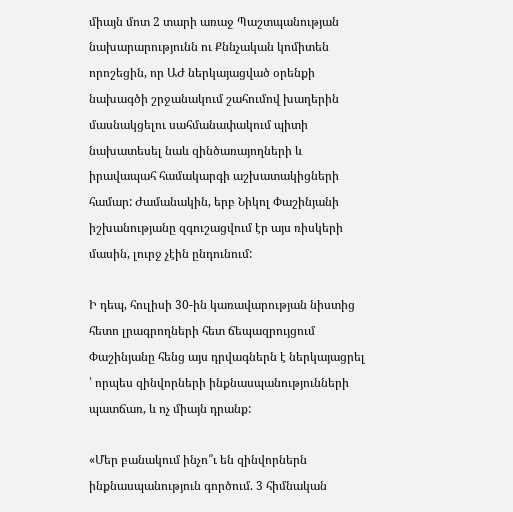միայն մոտ 2 տարի առաջ Պաշտպանության նախարարությունն ու Քննչական կոմիտեն որոշեցին, որ ԱԺ ներկայացված օրենքի նախագծի շրջանակում շահումով խաղերին մասնակցելու սահմանափակում պիտի նախատեսել նաև զինծառայողների և իրավապահ համակարգի աշխատակիցների համար: Ժամանակին, երբ Նիկոլ Փաշինյանի իշխանությանը զգուշացվում էր այս ռիսկերի մասին, լուրջ չէին ընդունում:

Ի դեպ, հուլիսի 30-ին կառավարության նիստից հետո լրագրողների հետ ճեպազրույցում Փաշինյանը հենց այս դրվագներն է ներկայացրել ՝ որպես զինվորների ինքնասպանությունների պատճառ, և ոչ միայն դրանք:

«Մեր բանակում ինչո՞ւ են զինվորներն ինքնասպանություն գործում. 3 հիմնական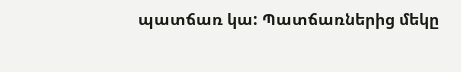պատճառ կա: Պատճառներից մեկը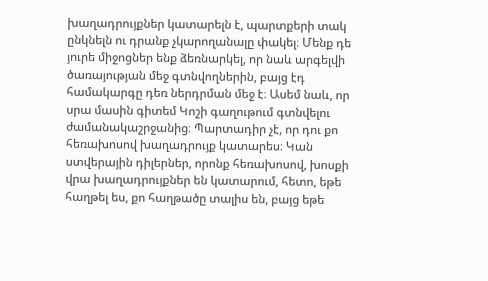խաղադրույքներ կատարելն է, պարտքերի տակ ընկնելն ու դրանք չկարողանալը փակել։ Մենք դե յուրե միջոցներ ենք ձեռնարկել, որ նաև արգելվի ծառայության մեջ գտնվողներին, բայց էդ համակարգը դեռ ներդրման մեջ է։ Ասեմ նաև, որ սրա մասին գիտեմ Կոշի գաղութում գտնվելու ժամանակաշրջանից։ Պարտադիր չէ, որ դու քո հեռախոսով խաղադրույք կատարես։ Կան ստվերային դիլերներ, որոնք հեռախոսով, խոսքի վրա խաղադրույքներ են կատարում, հետո, եթե հաղթել ես, քո հաղթածը տալիս են, բայց եթե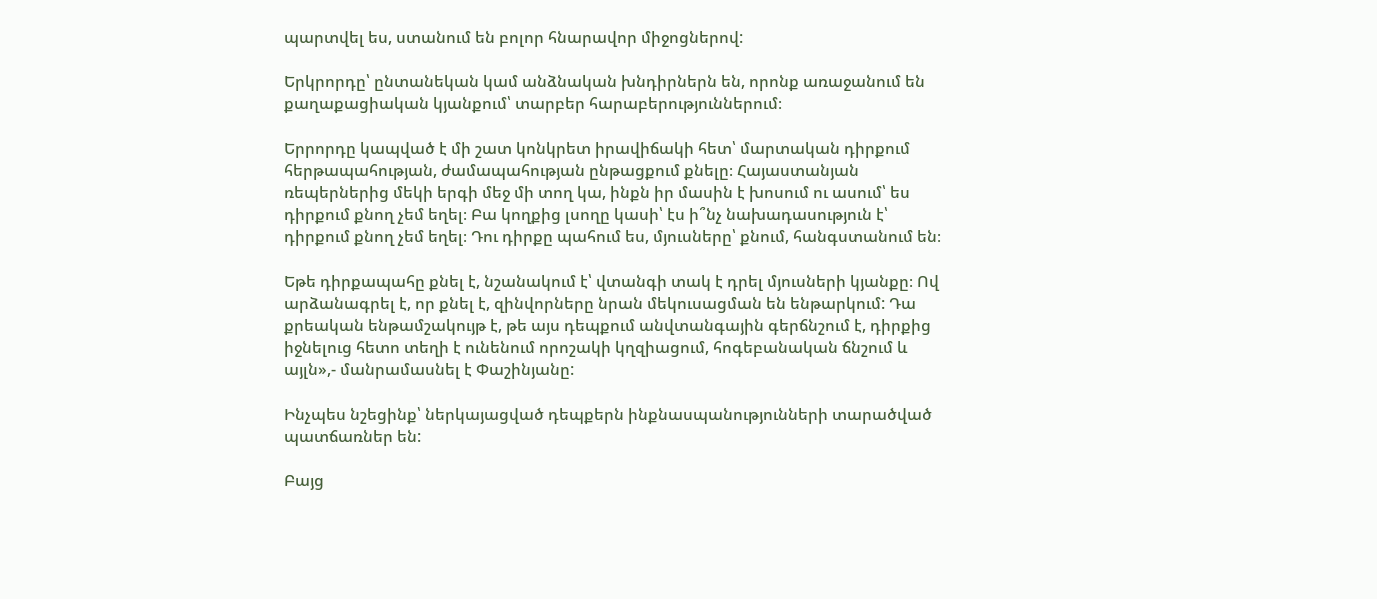պարտվել ես, ստանում են բոլոր հնարավոր միջոցներով:

Երկրորդը՝ ընտանեկան կամ անձնական խնդիրներն են, որոնք առաջանում են քաղաքացիական կյանքում՝ տարբեր հարաբերություններում։

Երրորդը կապված է մի շատ կոնկրետ իրավիճակի հետ՝ մարտական դիրքում հերթապահության, ժամապահության ընթացքում քնելը։ Հայաստանյան ռեպերներից մեկի երգի մեջ մի տող կա, ինքն իր մասին է խոսում ու ասում՝ ես դիրքում քնող չեմ եղել։ Բա կողքից լսողը կասի՝ էս ի՞նչ նախադասություն է՝ դիրքում քնող չեմ եղել։ Դու դիրքը պահում ես, մյուսները՝ քնում, հանգստանում են։

Եթե դիրքապահը քնել է, նշանակում է՝ վտանգի տակ է դրել մյուսների կյանքը։ Ով արձանագրել է, որ քնել է, զինվորները նրան մեկուսացման են ենթարկում: Դա քրեական ենթամշակույթ է, թե այս դեպքում անվտանգային գերճնշում է, դիրքից իջնելուց հետո տեղի է ունենում որոշակի կղզիացում, հոգեբանական ճնշում և այլն»,- մանրամասնել է Փաշինյանը:

Ինչպես նշեցինք՝ ներկայացված դեպքերն ինքնասպանությունների տարածված պատճառներ են:

Բայց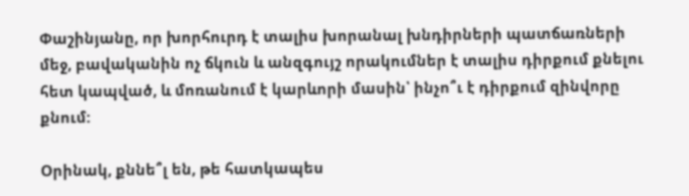Փաշինյանը, որ խորհուրդ է տալիս խորանալ խնդիրների պատճառների մեջ, բավականին ոչ ճկուն և անզգույշ որակումներ է տալիս դիրքում քնելու հետ կապված, և մոռանում է կարևորի մասին՝ ինչո՞ւ է դիրքում զինվորը քնում:

Օրինակ, քննե՞լ են, թե հատկապես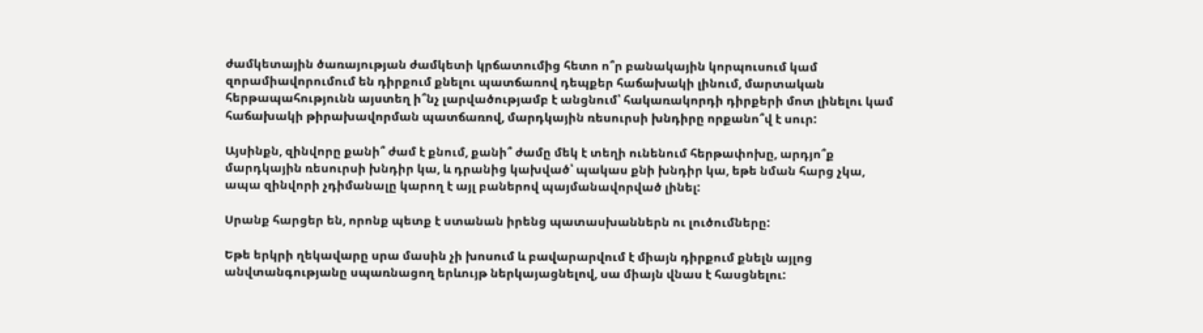ժամկետային ծառայության ժամկետի կրճատումից հետո ո՞ր բանակային կորպուսում կամ զորամիավորումում են դիրքում քնելու պատճառով դեպքեր հաճախակի լինում, մարտական հերթապահությունն այստեղ ի՞նչ լարվածությամբ է անցնում՝ հակառակորդի դիրքերի մոտ լինելու կամ հաճախակի թիրախավորման պատճառով, մարդկային ռեսուրսի խնդիրը որքանո՞վ է սուր:

Այսինքն, զինվորը քանի՞ ժամ է քնում, քանի՞ ժամը մեկ է տեղի ունենում հերթափոխը, արդյո՞ք մարդկային ռեսուրսի խնդիր կա, և դրանից կախված՝ պակաս քնի խնդիր կա, եթե նման հարց չկա, ապա զինվորի չդիմանալը կարող է այլ բաներով պայմանավորված լինել:

Սրանք հարցեր են, որոնք պետք է ստանան իրենց պատասխաններն ու լուծումները:

Եթե երկրի ղեկավարը սրա մասին չի խոսում և բավարարվում է միայն դիրքում քնելն այլոց անվտանգությանը սպառնացող երևույթ ներկայացնելով, սա միայն վնաս է հասցնելու: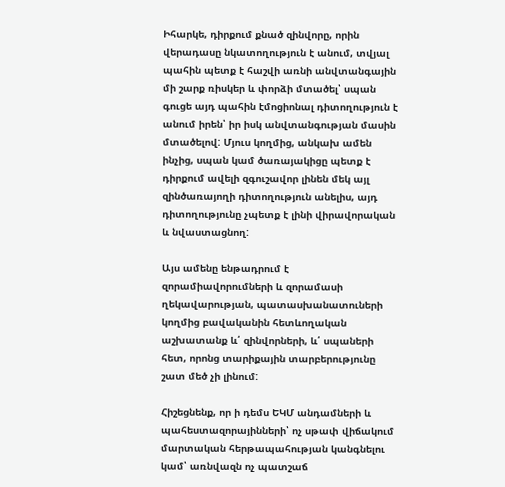Իհարկե, դիրքում քնած զինվորը, որին վերադասը նկատողություն է անում, տվյալ պահին պետք է հաշվի առնի անվտանգային մի շարք ռիսկեր և փորձի մտածել՝ սպան գուցե այդ պահին էմոցիոնալ դիտողություն է անում իրեն՝ իր իսկ անվտանգության մասին մտածելով: Մյուս կողմից, անկախ ամեն ինչից, սպան կամ ծառայակիցը պետք է դիրքում ավելի զգուշավոր լինեն մեկ այլ զինծառայողի դիտողություն անելիս, այդ դիտողությունը չպետք է լինի վիրավորական և նվաստացնող:

Այս ամենը ենթադրում է զորամիավորումների և զորամասի ղեկավարության, պատասխանատուների կողմից բավականին հետևողական աշխատանք և՛ զինվորների, և՛ սպաների հետ, որոնց տարիքային տարբերությունը շատ մեծ չի լինում:

Հիշեցնենք, որ ի դեմս ԵԿՄ անդամների և պահեստազորայինների՝ ոչ սթափ վիճակում մարտական հերթապահության կանգնելու կամ՝ առնվազն ոչ պատշաճ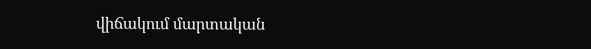վիճակում մարտական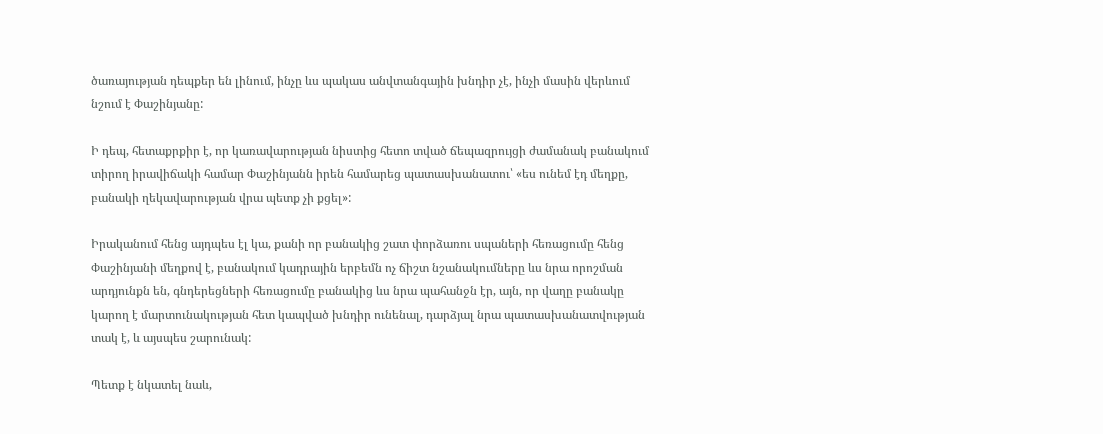ծառայության դեպքեր են լինում, ինչը ևս պակաս անվտանգային խնդիր չէ, ինչի մասին վերևում նշում է Փաշինյանը:

Ի դեպ, հետաքրքիր է, որ կառավարության նիստից հետո տված ճեպազրույցի ժամանակ բանակում տիրող իրավիճակի համար Փաշինյանն իրեն համարեց պատասխանատու՝ «ես ունեմ էդ մեղքը, բանակի ղեկավարության վրա պետք չի քցել»:

Իրականում հենց այդպես էլ կա, քանի որ բանակից շատ փորձառու սպաների հեռացումը հենց Փաշինյանի մեղքով է, բանակում կադրային երբեմն ոչ ճիշտ նշանակումները ևս նրա որոշման արդյունքն են, գնդերեցների հեռացումը բանակից ևս նրա պահանջն էր, այն, որ վաղը բանակը կարող է մարտունակության հետ կապված խնդիր ունենալ, դարձյալ նրա պատասխանատվության տակ է, և այսպես շարունակ:

Պետք է նկատել նաև,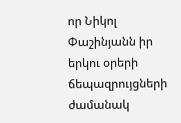որ Նիկոլ Փաշինյանն իր երկու օրերի ճեպազրույցների ժամանակ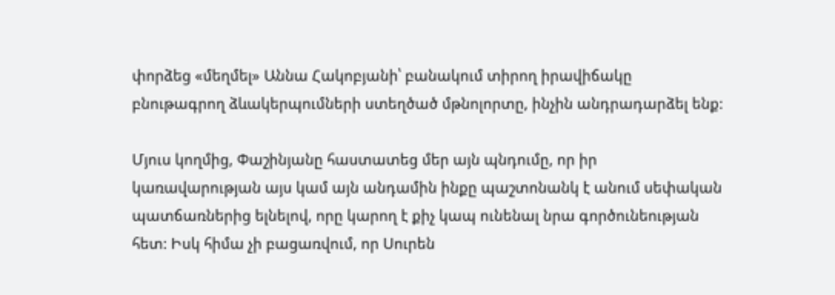փորձեց «մեղմել» Աննա Հակոբյանի՝ բանակում տիրող իրավիճակը բնութագրող ձևակերպումների ստեղծած մթնոլորտը, ինչին անդրադարձել ենք:

Մյուս կողմից, Փաշինյանը հաստատեց մեր այն պնդումը, որ իր կառավարության այս կամ այն անդամին ինքը պաշտոնանկ է անում սեփական պատճառներից ելնելով, որը կարող է քիչ կապ ունենալ նրա գործունեության հետ: Իսկ հիմա չի բացառվում, որ Սուրեն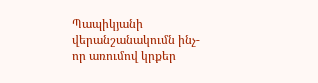Պապիկյանի վերանշանակումն ինչ-որ առումով կրքեր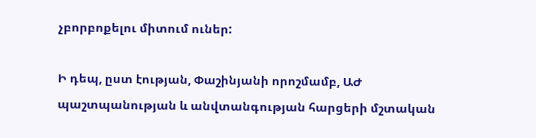չբորբոքելու միտում ուներ:

Ի դեպ, ըստ էության, Փաշինյանի որոշմամբ, ԱԺ պաշտպանության և անվտանգության հարցերի մշտական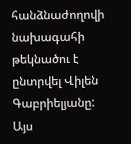հանձնաժողովի նախագահի թեկնածու է ընտրվել Վիլեն Գաբրիելյանը: Այս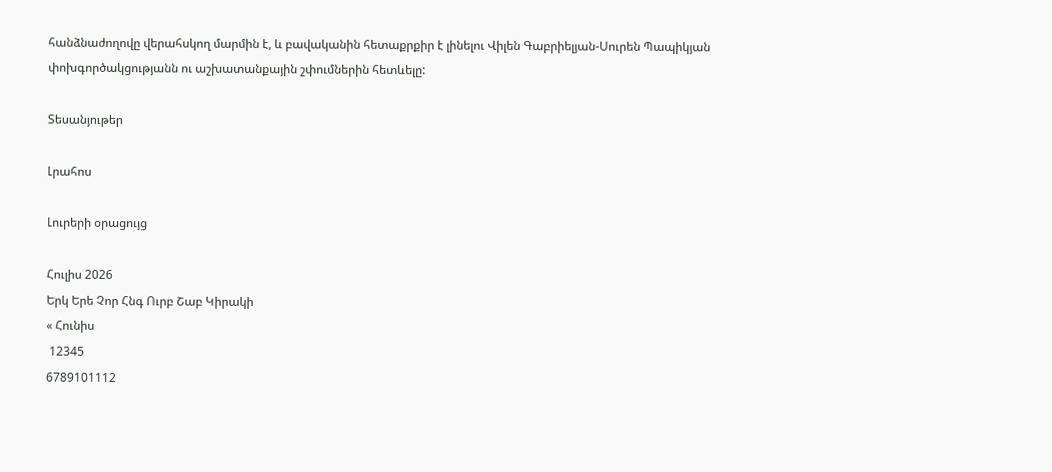հանձնաժողովը վերահսկող մարմին է, և բավականին հետաքրքիր է լինելու Վիլեն Գաբրիելյան-Սուրեն Պապիկյան փոխգործակցությանն ու աշխատանքային շփումներին հետևելը:

Տեսանյութեր

Լրահոս

Լուրերի օրացույց

Հուլիս 2026
Երկ Երե Չոր Հնգ Ուրբ Շաբ Կիրակի
« Հունիս
 12345
6789101112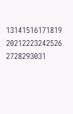13141516171819
20212223242526
2728293031